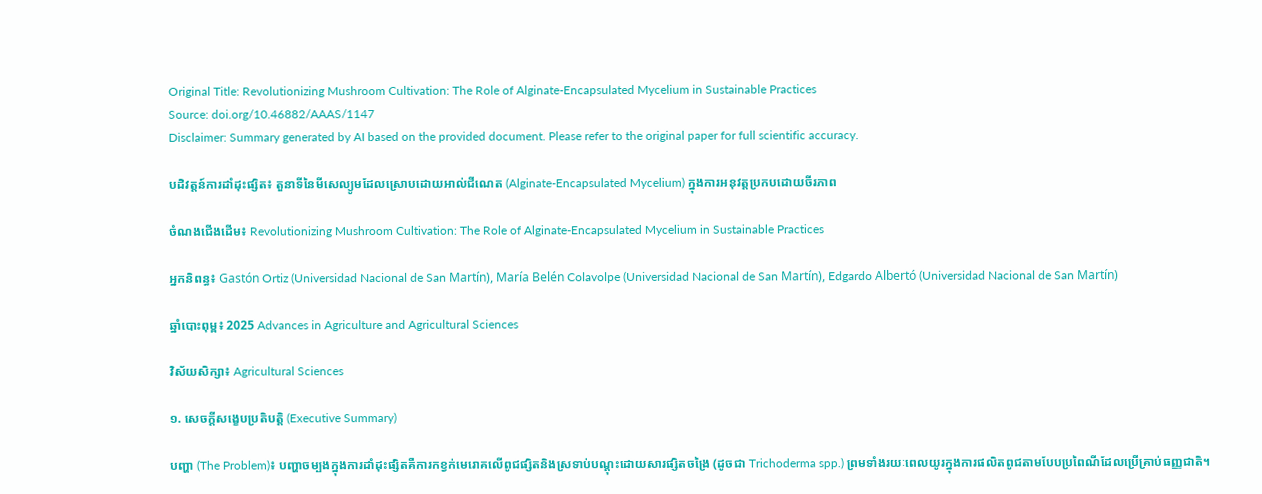Original Title: Revolutionizing Mushroom Cultivation: The Role of Alginate-Encapsulated Mycelium in Sustainable Practices
Source: doi.org/10.46882/AAAS/1147
Disclaimer: Summary generated by AI based on the provided document. Please refer to the original paper for full scientific accuracy.

បដិវត្តន៍ការដាំដុះផ្សិត៖ តួនាទីនៃមីសេល្យូមដែលស្រោបដោយអាល់ជីណេត (Alginate-Encapsulated Mycelium) ក្នុងការអនុវត្តប្រកបដោយចីរភាព

ចំណងជើងដើម៖ Revolutionizing Mushroom Cultivation: The Role of Alginate-Encapsulated Mycelium in Sustainable Practices

អ្នកនិពន្ធ៖ Gastón Ortiz (Universidad Nacional de San Martín), María Belén Colavolpe (Universidad Nacional de San Martín), Edgardo Albertó (Universidad Nacional de San Martín)

ឆ្នាំបោះពុម្ព៖ 2025 Advances in Agriculture and Agricultural Sciences

វិស័យសិក្សា៖ Agricultural Sciences

១. សេចក្តីសង្ខេបប្រតិបត្តិ (Executive Summary)

បញ្ហា (The Problem)៖ បញ្ហាចម្បងក្នុងការដាំដុះផ្សិតគឺការកខ្វក់មេរោគលើពូជផ្សិតនិងស្រទាប់បណ្ដុះដោយសារផ្សិតចង្រៃ (ដូចជា Trichoderma spp.) ព្រមទាំងរយៈពេលយូរក្នុងការផលិតពូជតាមបែបប្រពៃណីដែលប្រើគ្រាប់ធញ្ញជាតិ។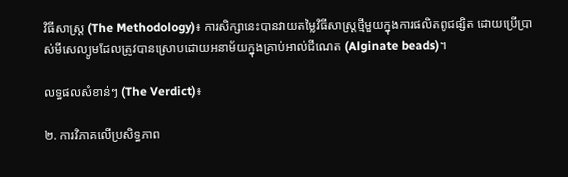វិធីសាស្ត្រ (The Methodology)៖ ការសិក្សានេះបានវាយតម្លៃវិធីសាស្ត្រថ្មីមួយក្នុងការផលិតពូជផ្សិត ដោយប្រើប្រាស់មីសេល្យូមដែលត្រូវបានស្រោបដោយអនាម័យក្នុងគ្រាប់អាល់ជីណេត (Alginate beads)។

លទ្ធផលសំខាន់ៗ (The Verdict)៖

២. ការវិភាគលើប្រសិទ្ធភាព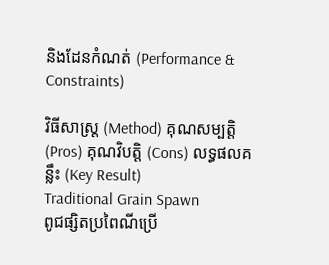និងដែនកំណត់ (Performance & Constraints)

វិធីសាស្ត្រ (Method) គុណសម្បត្តិ (Pros) គុណវិបត្តិ (Cons) លទ្ធផលគន្លឹះ (Key Result)
Traditional Grain Spawn
ពូជផ្សិតប្រពៃណីប្រើ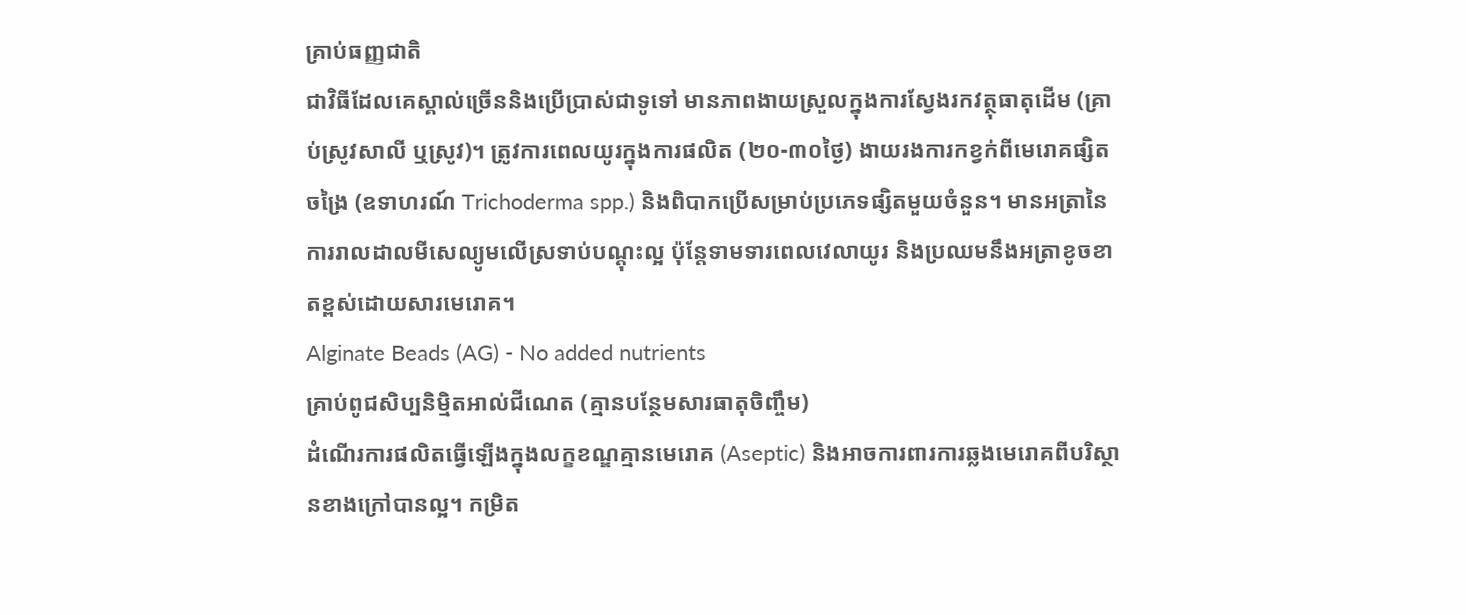គ្រាប់ធញ្ញជាតិ
ជាវិធីដែលគេស្គាល់ច្រើននិងប្រើប្រាស់ជាទូទៅ មានភាពងាយស្រួលក្នុងការស្វែងរកវត្ថុធាតុដើម (គ្រាប់ស្រូវសាលី ឬស្រូវ)។ ត្រូវការពេលយូរក្នុងការផលិត (២០-៣០ថ្ងៃ) ងាយរងការកខ្វក់ពីមេរោគផ្សិតចង្រៃ (ឧទាហរណ៍ Trichoderma spp.) និងពិបាកប្រើសម្រាប់ប្រភេទផ្សិតមួយចំនួន។ មានអត្រានៃការរាលដាលមីសេល្យូមលើស្រទាប់បណ្ដុះល្អ ប៉ុន្តែទាមទារពេលវេលាយូរ និងប្រឈមនឹងអត្រាខូចខាតខ្ពស់ដោយសារមេរោគ។
Alginate Beads (AG) - No added nutrients
គ្រាប់ពូជសិប្បនិម្មិតអាល់ជីណេត (គ្មានបន្ថែមសារធាតុចិញ្ចឹម)
ដំណើរការផលិតធ្វើឡើងក្នុងលក្ខខណ្ឌគ្មានមេរោគ (Aseptic) និងអាចការពារការឆ្លងមេរោគពីបរិស្ថានខាងក្រៅបានល្អ។ កម្រិត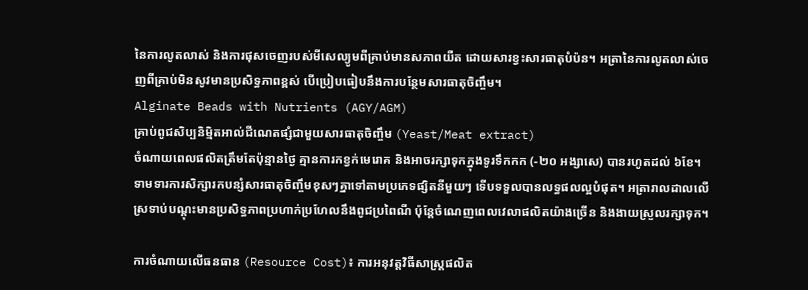នៃការលូតលាស់ និងការផុសចេញរបស់មីសេល្យូមពីគ្រាប់មានសភាពយឺត ដោយសារខ្វះសារធាតុបំប៉ន។ អត្រានៃការលូតលាស់ចេញពីគ្រាប់មិនសូវមានប្រសិទ្ធភាពខ្ពស់ បើប្រៀបធៀបនឹងការបន្ថែមសារធាតុចិញ្ចឹម។
Alginate Beads with Nutrients (AGY/AGM)
គ្រាប់ពូជសិប្បនិម្មិតអាល់ជីណេតផ្សំជាមួយសារធាតុចិញ្ចឹម (Yeast/Meat extract)
ចំណាយពេលផលិតត្រឹមតែប៉ុន្មានថ្ងៃ គ្មានការកខ្វក់មេរោគ និងអាចរក្សាទុកក្នុងទូរទឹកកក (-២០ អង្សាសេ) បានរហូតដល់ ៦ខែ។ ទាមទារការសិក្សារកបន្សំសារធាតុចិញ្ចឹមខុសៗគ្នាទៅតាមប្រភេទផ្សិតនីមួយៗ ទើបទទួលបានលទ្ធផលល្អបំផុត។ អត្រារាលដាលលើស្រទាប់បណ្តុះមានប្រសិទ្ធភាពប្រហាក់ប្រហែលនឹងពូជប្រពៃណី ប៉ុន្តែចំណេញពេលវេលាផលិតយ៉ាងច្រើន និងងាយស្រួលរក្សាទុក។

ការចំណាយលើធនធាន (Resource Cost)៖ ការអនុវត្តវិធីសាស្ត្រផលិត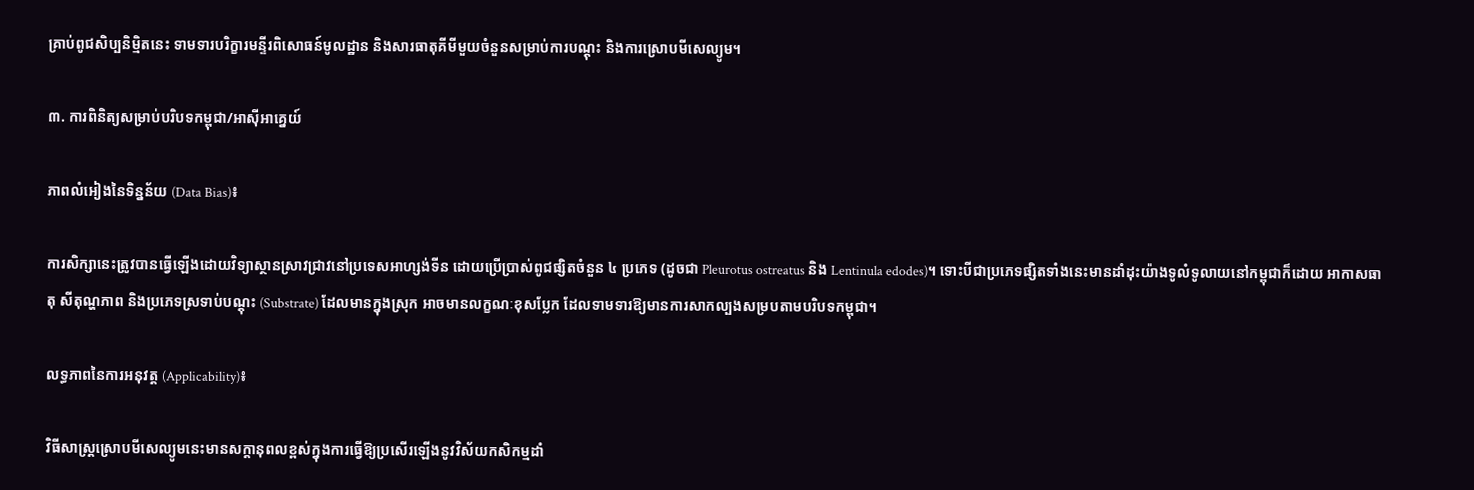គ្រាប់ពូជសិប្បនិម្មិតនេះ ទាមទារបរិក្ខារមន្ទីរពិសោធន៍មូលដ្ឋាន និងសារធាតុគីមីមួយចំនួនសម្រាប់ការបណ្ដុះ និងការស្រោបមីសេល្យូម។

៣. ការពិនិត្យសម្រាប់បរិបទកម្ពុជា/អាស៊ីអាគ្នេយ៍

ភាពលំអៀងនៃទិន្នន័យ (Data Bias)៖

ការសិក្សានេះត្រូវបានធ្វើឡើងដោយវិទ្យាស្ថានស្រាវជ្រាវនៅប្រទេសអាហ្សង់ទីន ដោយប្រើប្រាស់ពូជផ្សិតចំនួន ៤ ប្រភេទ (ដូចជា Pleurotus ostreatus និង Lentinula edodes)។ ទោះបីជាប្រភេទផ្សិតទាំងនេះមានដាំដុះយ៉ាងទូលំទូលាយនៅកម្ពុជាក៏ដោយ អាកាសធាតុ សីតុណ្ហភាព និងប្រភេទស្រទាប់បណ្ដុះ (Substrate) ដែលមានក្នុងស្រុក អាចមានលក្ខណៈខុសប្លែក ដែលទាមទារឱ្យមានការសាកល្បងសម្របតាមបរិបទកម្ពុជា។

លទ្ធភាពនៃការអនុវត្ត (Applicability)៖

វិធីសាស្ត្រស្រោបមីសេល្យូមនេះមានសក្តានុពលខ្ពស់ក្នុងការធ្វើឱ្យប្រសើរឡើងនូវវិស័យកសិកម្មដាំ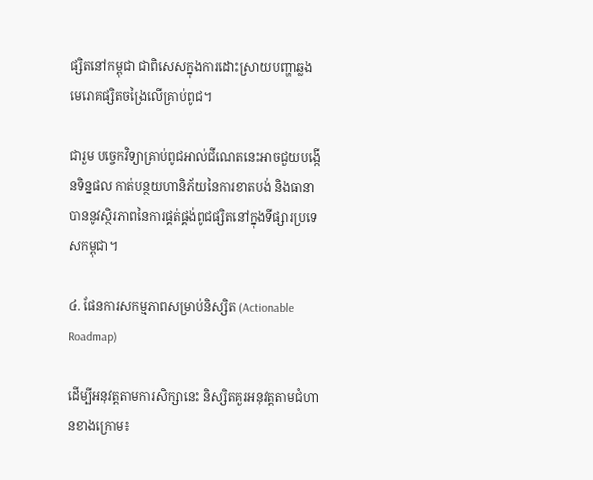ផ្សិតនៅកម្ពុជា ជាពិសេសក្នុងការដោះស្រាយបញ្ហាឆ្លងមេរោគផ្សិតចង្រៃលើគ្រាប់ពូជ។

ជារួម បច្ចេកវិទ្យាគ្រាប់ពូជអាល់ជីណេតនេះអាចជួយបង្កើនទិន្នផល កាត់បន្ថយហានិភ័យនៃការខាតបង់ និងធានាបាននូវស្ថិរភាពនៃការផ្គត់ផ្គង់ពូជផ្សិតនៅក្នុងទីផ្សារប្រទេសកម្ពុជា។

៤. ផែនការសកម្មភាពសម្រាប់និស្សិត (Actionable Roadmap)

ដើម្បីអនុវត្តតាមការសិក្សានេះ និស្សិតគួរអនុវត្តតាមជំហានខាងក្រោម៖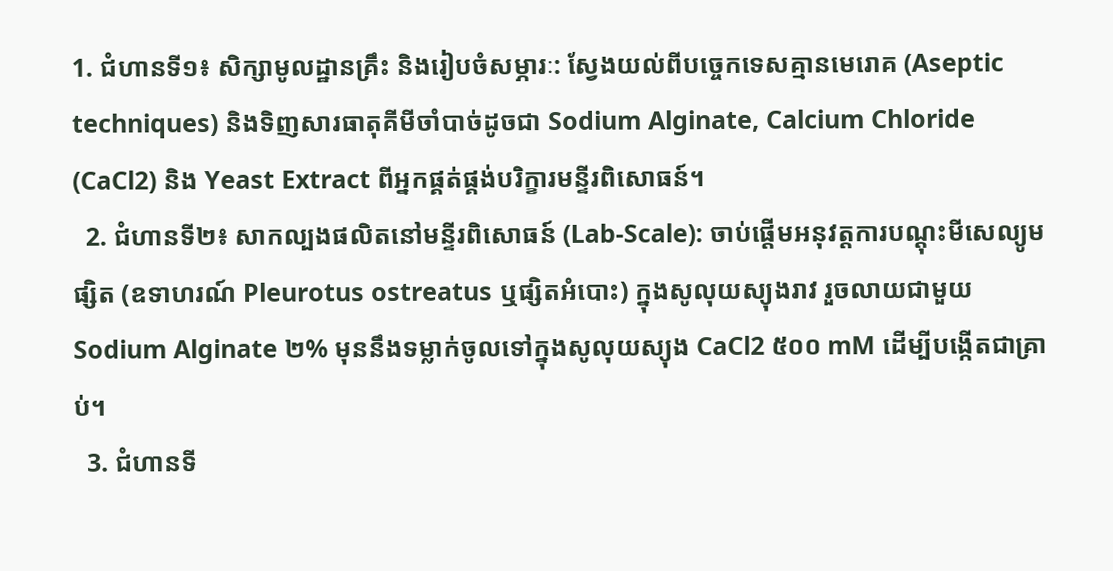1. ជំហានទី១៖ សិក្សាមូលដ្ឋានគ្រឹះ និងរៀបចំសម្ភារៈ: ស្វែងយល់ពីបច្ចេកទេសគ្មានមេរោគ (Aseptic techniques) និងទិញសារធាតុគីមីចាំបាច់ដូចជា Sodium Alginate, Calcium Chloride (CaCl2) និង Yeast Extract ពីអ្នកផ្គត់ផ្គង់បរិក្ខារមន្ទីរពិសោធន៍។
  2. ជំហានទី២៖ សាកល្បងផលិតនៅមន្ទីរពិសោធន៍ (Lab-Scale): ចាប់ផ្តើមអនុវត្តការបណ្ដុះមីសេល្យូមផ្សិត (ឧទាហរណ៍ Pleurotus ostreatus ឬផ្សិតអំបោះ) ក្នុងសូលុយស្យុងរាវ រួចលាយជាមួយ Sodium Alginate ២% មុននឹងទម្លាក់ចូលទៅក្នុងសូលុយស្យុង CaCl2 ៥០០ mM ដើម្បីបង្កើតជាគ្រាប់។
  3. ជំហានទី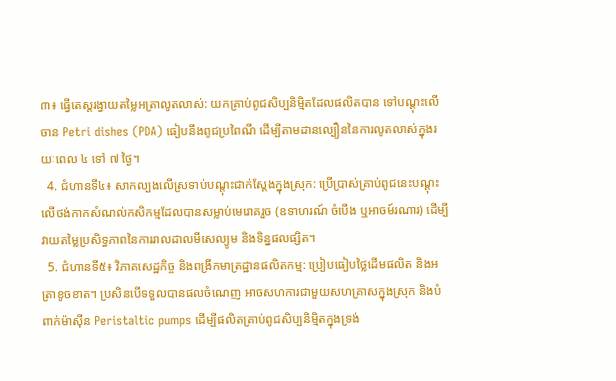៣៖ ធ្វើតេស្តរង្វាយតម្លៃអត្រាលូតលាស់: យកគ្រាប់ពូជសិប្បនិម្មិតដែលផលិតបាន ទៅបណ្ដុះលើចាន Petri dishes (PDA) ធៀបនឹងពូជប្រពៃណី ដើម្បីតាមដានល្បឿននៃការលូតលាស់ក្នុងរយៈពេល ៤ ទៅ ៧ ថ្ងៃ។
  4. ជំហានទី៤៖ សាកល្បងលើស្រទាប់បណ្ដុះជាក់ស្តែងក្នុងស្រុក: ប្រើប្រាស់គ្រាប់ពូជនេះបណ្ដុះលើថង់កាកសំណល់កសិកម្មដែលបានសម្លាប់មេរោគរួច (ឧទាហរណ៍ ចំបើង ឬអាចម៍រណារ) ដើម្បីវាយតម្លៃប្រសិទ្ធភាពនៃការរាលដាលមីសេល្យូម និងទិន្នផលផ្សិត។
  5. ជំហានទី៥៖ វិភាគសេដ្ឋកិច្ច និងពង្រីកមាត្រដ្ឋានផលិតកម្ម: ប្រៀបធៀបថ្លៃដើមផលិត និងអត្រាខូចខាត។ ប្រសិនបើទទួលបានផលចំណេញ អាចសហការជាមួយសហគ្រាសក្នុងស្រុក និងបំពាក់ម៉ាស៊ីន Peristaltic pumps ដើម្បីផលិតគ្រាប់ពូជសិប្បនិម្មិតក្នុងទ្រង់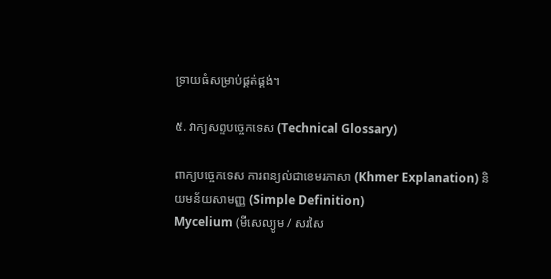ទ្រាយធំសម្រាប់ផ្គត់ផ្គង់។

៥. វាក្យសព្ទបច្ចេកទេស (Technical Glossary)

ពាក្យបច្ចេកទេស ការពន្យល់ជាខេមរភាសា (Khmer Explanation) និយមន័យសាមញ្ញ (Simple Definition)
Mycelium (មីសេល្យូម / សរសៃ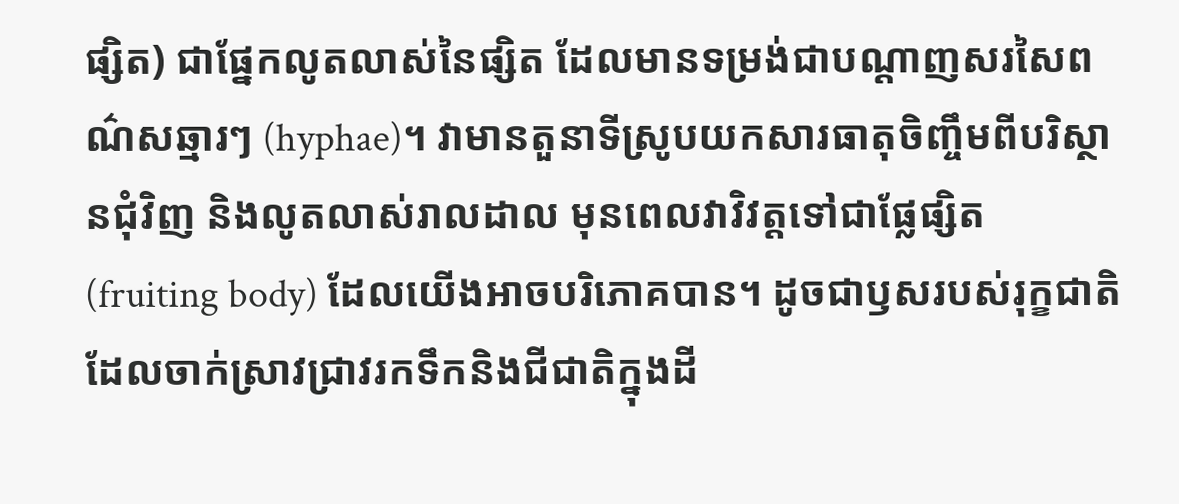ផ្សិត) ជាផ្នែកលូតលាស់នៃផ្សិត ដែលមានទម្រង់ជាបណ្តាញសរសៃពណ៌សឆ្មារៗ (hyphae)។ វាមានតួនាទីស្រូបយកសារធាតុចិញ្ចឹមពីបរិស្ថានជុំវិញ និងលូតលាស់រាលដាល មុនពេលវាវិវត្តទៅជាផ្លែផ្សិត (fruiting body) ដែលយើងអាចបរិភោគបាន។ ដូចជាឫសរបស់រុក្ខជាតិដែលចាក់ស្រាវជ្រាវរកទឹកនិងជីជាតិក្នុងដី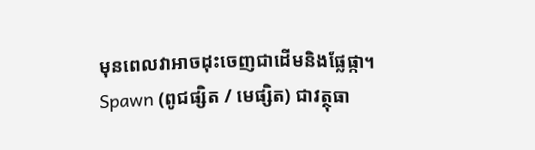មុនពេលវាអាចដុះចេញជាដើមនិងផ្លែផ្កា។
Spawn (ពូជផ្សិត / មេផ្សិត) ជាវត្ថុធា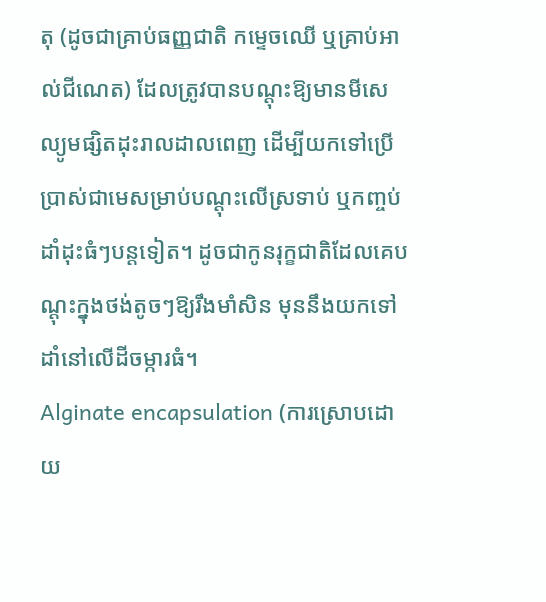តុ (ដូចជាគ្រាប់ធញ្ញជាតិ កម្ទេចឈើ ឬគ្រាប់អាល់ជីណេត) ដែលត្រូវបានបណ្ដុះឱ្យមានមីសេល្យូមផ្សិតដុះរាលដាលពេញ ដើម្បីយកទៅប្រើប្រាស់ជាមេសម្រាប់បណ្ដុះលើស្រទាប់ ឬកញ្ចប់ដាំដុះធំៗបន្តទៀត។ ដូចជាកូនរុក្ខជាតិដែលគេបណ្ដុះក្នុងថង់តូចៗឱ្យរឹងមាំសិន មុននឹងយកទៅដាំនៅលើដីចម្ការធំ។
Alginate encapsulation (ការស្រោបដោយ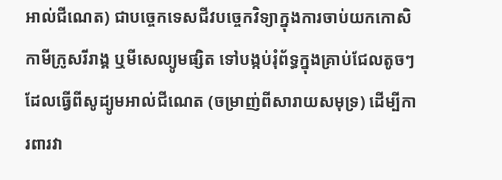អាល់ជីណេត) ជាបច្ចេកទេសជីវបច្ចេកវិទ្យាក្នុងការចាប់យកកោសិកាមីក្រូសរីរាង្គ ឬមីសេល្យូមផ្សិត ទៅបង្កប់រុំព័ទ្ធក្នុងគ្រាប់ជែលតូចៗ ដែលធ្វើពីសូដ្យូមអាល់ជីណេត (ចម្រាញ់ពីសារាយសមុទ្រ) ដើម្បីការពារវា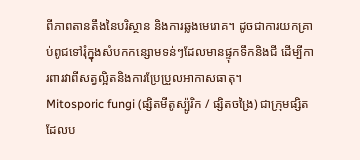ពីភាពតានតឹងនៃបរិស្ថាន និងការឆ្លងមេរោគ។ ដូចជាការយកគ្រាប់ពូជទៅរុំក្នុងសំបកកន្សោមទន់ៗដែលមានផ្ទុកទឹកនិងជី ដើម្បីការពារវាពីសត្វល្អិតនិងការប្រែប្រួលអាកាសធាតុ។
Mitosporic fungi (ផ្សិតមីតូស្ប៉ូរិក / ផ្សិតចង្រៃ) ជាក្រុមផ្សិតដែលប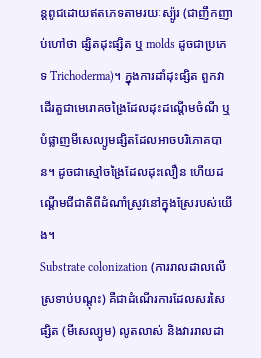ន្តពូជដោយឥតភេទតាមរយៈស្ប៉ូរ (ជាញឹកញាប់ហៅថា ផ្សិតដុះផ្សិត ឬ molds ដូចជាប្រភេទ Trichoderma)។ ក្នុងការដាំដុះផ្សិត ពួកវាដើរតួជាមេរោគចង្រៃដែលដុះដណ្តើមចំណី ឬបំផ្លាញមីសេល្យូមផ្សិតដែលអាចបរិភោគបាន។ ដូចជាស្មៅចង្រៃដែលដុះលឿន ហើយដណ្តើមជីជាតិពីដំណាំស្រូវនៅក្នុងស្រែរបស់យើង។
Substrate colonization (ការរាលដាលលើស្រទាប់បណ្ដុះ) គឺជាដំណើរការដែលសរសៃផ្សិត (មីសេល្យូម) លូតលាស់ និងវាររាលដា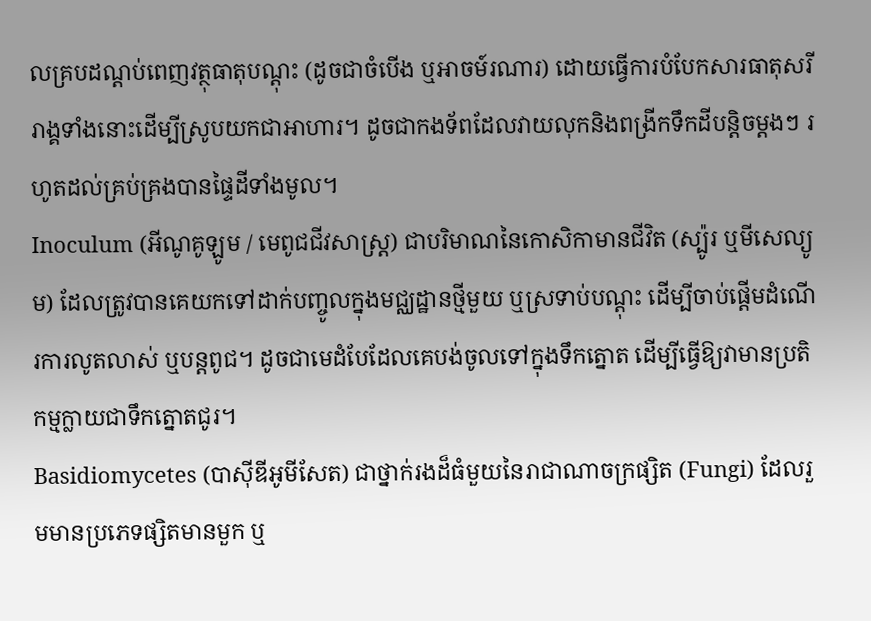លគ្របដណ្តប់ពេញវត្ថុធាតុបណ្ដុះ (ដូចជាចំបើង ឬអាចម៍រណារ) ដោយធ្វើការបំបែកសារធាតុសរីរាង្គទាំងនោះដើម្បីស្រូបយកជាអាហារ។ ដូចជាកងទ័ពដែលវាយលុកនិងពង្រីកទឹកដីបន្តិចម្តងៗ រហូតដល់គ្រប់គ្រងបានផ្ទៃដីទាំងមូល។
Inoculum (អីណូគូឡូម / មេពូជជីវសាស្ត្រ) ជាបរិមាណនៃកោសិកាមានជីវិត (ស្ប៉ូរ ឬមីសេល្យូម) ដែលត្រូវបានគេយកទៅដាក់បញ្ចូលក្នុងមជ្ឈដ្ឋានថ្មីមួយ ឬស្រទាប់បណ្ដុះ ដើម្បីចាប់ផ្តើមដំណើរការលូតលាស់ ឬបន្តពូជ។ ដូចជាមេដំបែដែលគេបង់ចូលទៅក្នុងទឹកត្នោត ដើម្បីធ្វើឱ្យវាមានប្រតិកម្មក្លាយជាទឹកត្នោតជូរ។
Basidiomycetes (បាស៊ីឌីអូមីសែត) ជាថ្នាក់រងដ៏ធំមួយនៃរាជាណាចក្រផ្សិត (Fungi) ដែលរួមមានប្រភេទផ្សិតមានមួក ឬ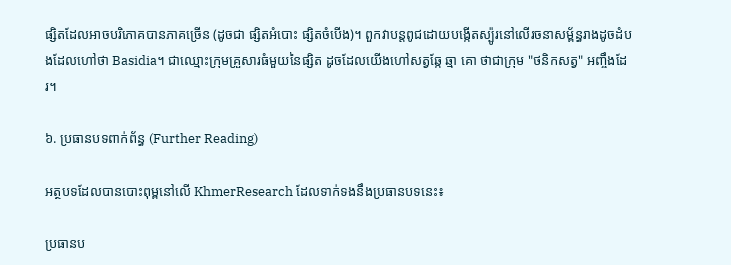ផ្សិតដែលអាចបរិភោគបានភាគច្រើន (ដូចជា ផ្សិតអំបោះ ផ្សិតចំបើង)។ ពួកវាបន្តពូជដោយបង្កើតស្ប៉ូរនៅលើរចនាសម្ព័ន្ធរាងដូចដំបងដែលហៅថា Basidia។ ជាឈ្មោះក្រុមគ្រួសារធំមួយនៃផ្សិត ដូចដែលយើងហៅសត្វឆ្កែ ឆ្មា គោ ថាជាក្រុម "ថនិកសត្វ" អញ្ចឹងដែរ។

៦. ប្រធានបទពាក់ព័ន្ធ (Further Reading)

អត្ថបទដែលបានបោះពុម្ពនៅលើ KhmerResearch ដែលទាក់ទងនឹងប្រធានបទនេះ៖

ប្រធានប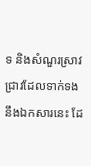ទ និងសំណួរស្រាវជ្រាវដែលទាក់ទងនឹងឯកសារនេះ ដែ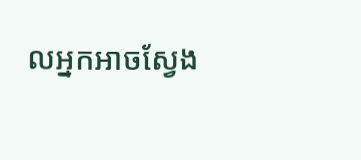លអ្នកអាចស្វែង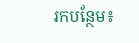រកបន្ថែម៖